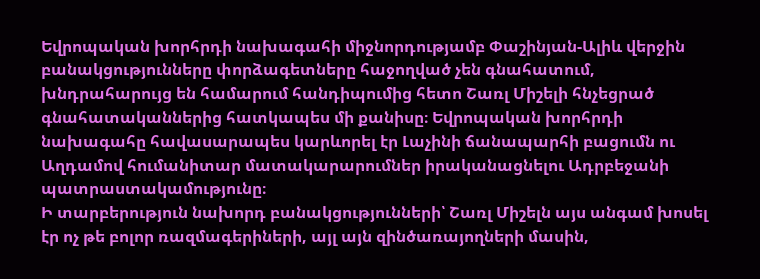Եվրոպական խորհրդի նախագահի միջնորդությամբ Փաշինյան-Ալիև վերջին բանակցությունները փորձագետները հաջողված չեն գնահատում, խնդրահարույց են համարում հանդիպումից հետո Շառլ Միշելի հնչեցրած գնահատականներից հատկապես մի քանիսը։ Եվրոպական խորհրդի նախագահը հավասարապես կարևորել էր Լաչինի ճանապարհի բացումն ու Աղդամով հումանիտար մատակարարումներ իրականացնելու Ադրբեջանի պատրաստակամությունը։
Ի տարբերություն նախորդ բանակցությունների՝ Շառլ Միշելն այս անգամ խոսել էր ոչ թե բոլոր ռազմագերիների, այլ այն զինծառայողների մասին,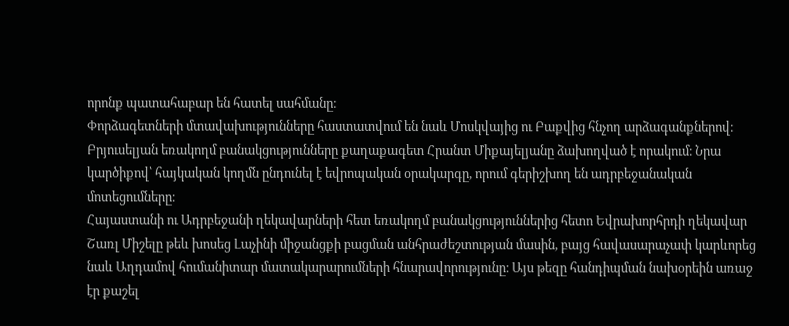որոնք պատահաբար են հատել սահմանը։
Փորձագետների մտավախությունները հաստատվում են նաև Մոսկվայից ու Բաքվից հնչող արձագանքներով։
Բրյուսելյան եռակողմ բանակցությունները քաղաքագետ Հրանտ Միքայելյանը ձախողված է որակում։ Նրա կարծիքով՝ հայկական կողմն ընդունել է եվրոպական օրակարգը, որում գերիշխող են ադրբեջանական մոտեցումները։
Հայաստանի ու Ադրբեջանի ղեկավարների հետ եռակողմ բանակցություններից հետո Եվրախորհրդի ղեկավար Շառլ Միշելը թեև խոսեց Լաչինի միջանցքի բացման անհրաժեշտության մասին, բայց հավասարաչափ կարևորեց նաև Աղդամով հումանիտար մատակարարումների հնարավորությունը։ Այս թեզը հանդիպման նախօրեին առաջ էր քաշել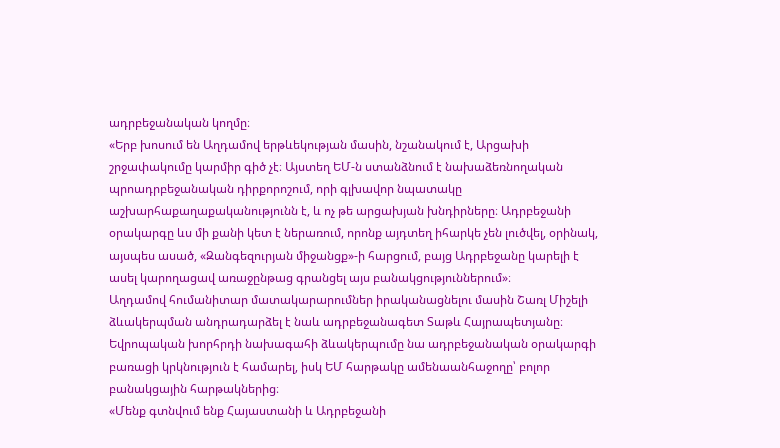ադրբեջանական կողմը։
«Երբ խոսում են Աղդամով երթևեկության մասին, նշանակում է, Արցախի շրջափակումը կարմիր գիծ չէ։ Այստեղ ԵՄ-ն ստանձնում է նախաձեռնողական պրոադրբեջանական դիրքորոշում, որի գլխավոր նպատակը աշխարհաքաղաքականությունն է, և ոչ թե արցախյան խնդիրները։ Ադրբեջանի օրակարգը ևս մի քանի կետ է ներառում, որոնք այդտեղ իհարկե չեն լուծվել, օրինակ, այսպես ասած, «Զանգեզուրյան միջանցք»-ի հարցում, բայց Ադրբեջանը կարելի է ասել կարողացավ առաջընթաց գրանցել այս բանակցություններում»։
Աղդամով հումանիտար մատակարարումներ իրականացնելու մասին Շառլ Միշելի ձևակերպման անդրադարձել է նաև ադրբեջանագետ Տաթև Հայրապետյանը։ Եվրոպական խորհրդի նախագահի ձևակերպումը նա ադրբեջանական օրակարգի բառացի կրկնություն է համարել, իսկ ԵՄ հարթակը ամենաանհաջողը՝ բոլոր բանակցային հարթակներից։
«Մենք գտնվում ենք Հայաստանի և Ադրբեջանի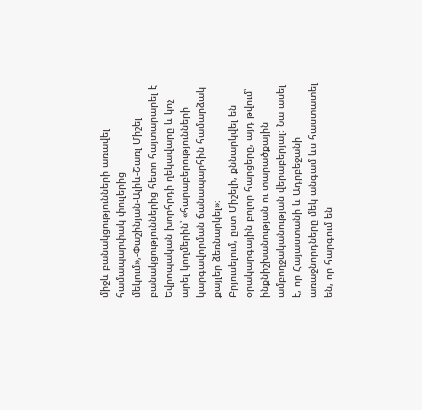միջև բանակցությունների առավել համապարփակ փուլերից մեկում»,-Փաշինյան-Ալիև-Շառլ Միշել բանակցություններից հետո հայտարարել է Եվրոպական խորհրդի ղեկավարը և կոչ արել կողմերին՝ «հարաբերությունների կարգավորման ճանապարհին համարձակ քայլեր ձեռնարկել»։
Բրյուսելում, ըստ Միշելի, քննարկվել են օրակարգային բոլոր հարցերը, այդ թվում՝ ինքնիշխանության ու տարածքային ամբողջականության վերաբերյալ։ Նա ասել է, որ Հայաստանի և Ադրբեջանի առաջնորդները մեկ անգամ ևս հաստատել են, որ հարգում են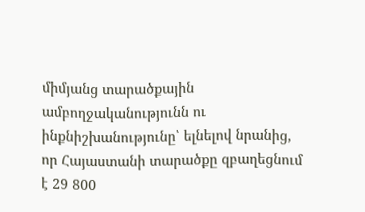միմյանց տարածքային ամբողջականությունն ու ինքնիշխանությունը՝ ելնելով նրանից, որ Հայաստանի տարածքը զբաղեցնում է 29 800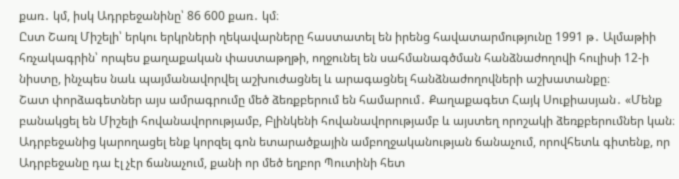քառ․ կմ, իսկ Ադրբեջանինը՝ 86 600 քառ․ կմ։
Ըստ Շառլ Միշելի՝ երկու երկրների ղեկավարները հաստատել են իրենց հավատարմությունը 1991 թ․ Ալմաթիի հռչակագրին՝ որպես քաղաքական փաստաթղթի, ողջունել են սահմանագծման հանձնաժողովի հուլիսի 12-ի նիստը, ինչպես նաև պայմանավորվել աշխուժացնել և արագացնել հանձնաժողովների աշխատանքը։
Շատ փորձագետներ այս ամրագրումը մեծ ձեռքբերում են համարում․ Քաղաքագետ Հայկ Սուքիասյան․ «Մենք բանակցել են Միշելի հովանավորությամբ, Բլինկենի հովանավորությամբ և այստեղ որոշակի ձեռքբերումներ կան։ Ադրբեջանից կարողացել ենք կորզել գոն ետարածքային ամբողջականության ճանաչում, որովհետև գիտենք, որ Ադրբեջանը դա էլ չէր ճանաչում, քանի որ մեծ եղբոր Պուտինի հետ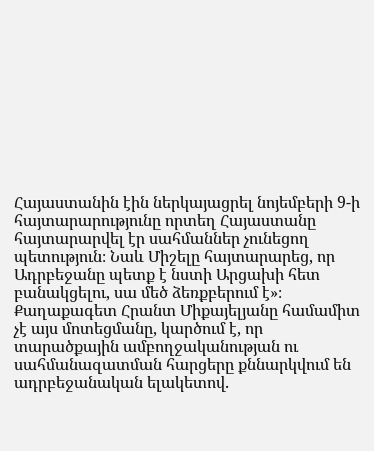Հայաստանին էին ներկայացրել նոյեմբերի 9-ի հայտարարությունը որտեղ Հայաստանը հայտարարվել էր սահմաններ չունեցող պետություն։ Նաև Միշելը հայտարարեց, որ Ադրբեջանը պետք է նստի Արցախի հետ բանակցելու, սա մեծ ձեռքբերում է»։
Քաղաքագետ Հրանտ Միքայելյանը համամիտ չէ այս մոտեցմանը, կարծում է, որ տարածքային ամբողջականության ու սահմանազատման հարցերը քննարկվում են ադրբեջանական ելակետով․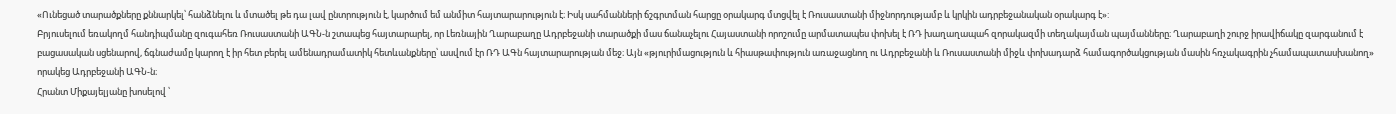«Ունեցած տարածքները քննարկել՝ հանձնելու և մտածել թե դա լավ ընտրություն է, կարծում եմ անմիտ հայտարարություն է։ Իսկ սահմանների ճշգրտման հարցը օրակարգ մտցվել է Ռուսաստանի միջնորդությամբ և կրկին ադրբեջանական օրակարգ է»:
Բրյուսելում եռակողմ հանդիպմանը զուգահեռ Ռուսաստանի ԱԳՆ-ն շտապեց հայտարարել, որ Լեռնային Ղարաբաղը Ադրբեջանի տարածքի մաս ճանաչելու Հայաստանի որոշումը արմատապես փոխել է ՌԴ խաղաղապահ զորակազմի տեղակայման պայմանները։ Ղարաբաղի շուրջ իրավիճակը զարգանում է բացասական սցենարով, ճգնաժամը կարող է իր հետ բերել ամենադրամատիկ հետևանքները՝ ասվում էր ՌԴ ԱԳն հայտարարության մեջ։ Այն «թյուրիմացություն և հիասթափություն առաջացնող ու Ադրբեջանի և Ռուսաստանի միջև փոխադարձ համագործակցության մասին հռչակագրին չհամապատասխանող» որակեց Ադրբեջանի ԱԳՆ-ն։
Հրանտ Միքայելյանը խոսելով ՝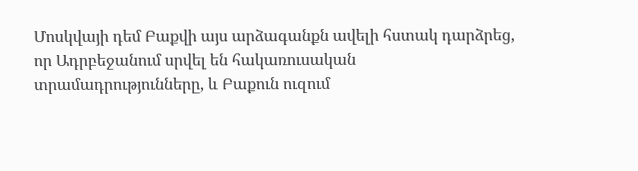Մոսկվայի դեմ Բաքվի այս արձագանքն ավելի հստակ դարձրեց, որ Ադրբեջանում սրվել են հակառուսական տրամադրությունները, և Բաքուն ուզում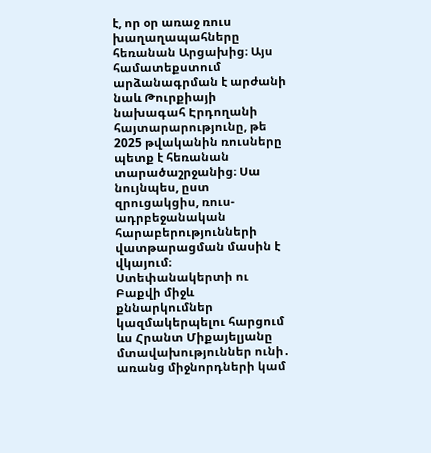է, որ օր առաջ ռուս խաղաղապահները հեռանան Արցախից։ Այս համատեքստում արձանագրման է արժանի նաև Թուրքիայի նախագահ Էրդողանի հայտարարությունը, թե 2025 թվականին ռուսները պետք է հեռանան տարածաշրջանից։ Սա նույնպես, ըստ զրուցակցիս, ռուս-ադրբեջանական հարաբերությունների վատթարացման մասին է վկայում։
Ստեփանակերտի ու Բաքվի միջև քննարկումներ կազմակերպելու հարցում ևս Հրանտ Միքայելյանը մտավախություններ ունի․ առանց միջնորդների կամ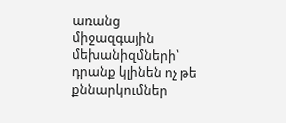առանց միջազգային մեխանիզմների՝ դրանք կլինեն ոչ թե քննարկումներ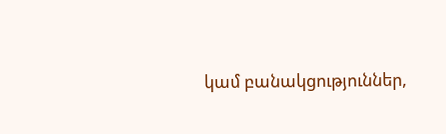կամ բանակցություններ,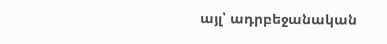այլ՝ ադրբեջանական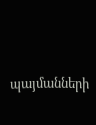պայմանների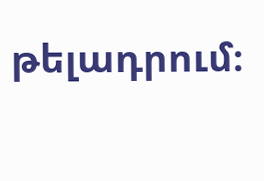թելադրում։